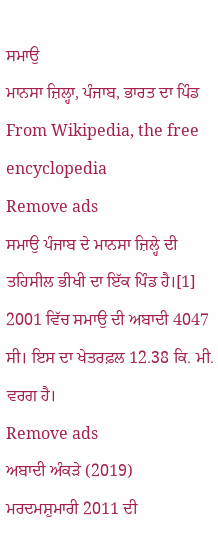ਸਮਾਉ
ਮਾਨਸਾ ਜ਼ਿਲ੍ਹਾ, ਪੰਜਾਬ, ਭਾਰਤ ਦਾ ਪਿੰਡ From Wikipedia, the free encyclopedia
Remove ads
ਸਮਾਉ ਪੰਜਾਬ ਦੇ ਮਾਨਸਾ ਜ਼ਿਲ੍ਹੇ ਦੀ ਤਹਿਸੀਲ ਭੀਖੀ ਦਾ ਇੱਕ ਪਿੰਡ ਹੈ।[1] 2001 ਵਿੱਚ ਸਮਾਉ ਦੀ ਅਬਾਦੀ 4047 ਸੀ। ਇਸ ਦਾ ਖੇਤਰਫ਼ਲ 12.38 ਕਿ. ਮੀ. ਵਰਗ ਹੈ।
Remove ads
ਅਬਾਦੀ ਅੰਕੜੇ (2019)
ਮਰਦਮਸ਼ੁਮਾਰੀ 2011 ਦੀ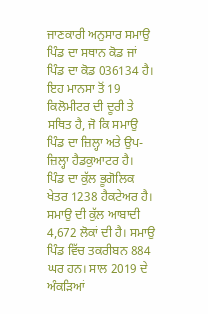ਜਾਣਕਾਰੀ ਅਨੁਸਾਰ ਸਮਾਉ ਪਿੰਡ ਦਾ ਸਥਾਨ ਕੋਡ ਜਾਂ ਪਿੰਡ ਦਾ ਕੋਡ 036134 ਹੈ। ਇਹ ਮਾਨਸਾ ਤੋਂ 19 ਕਿਲੋਮੀਟਰ ਦੀ ਦੂਰੀ ਤੇ ਸਥਿਤ ਹੈ, ਜੋ ਕਿ ਸਮਾਉ ਪਿੰਡ ਦਾ ਜ਼ਿਲ੍ਹਾ ਅਤੇ ਉਪ-ਜ਼ਿਲ੍ਹਾ ਹੈਡਕੁਆਟਰ ਹੈ।
ਪਿੰਡ ਦਾ ਕੁੱਲ ਭੂਗੋਲਿਕ ਖੇਤਰ 1238 ਹੈਕਟੇਅਰ ਹੈ। ਸਮਾਉ ਦੀ ਕੁੱਲ ਆਬਾਦੀ 4,672 ਲੋਕਾਂ ਦੀ ਹੈ। ਸਮਾਉ ਪਿੰਡ ਵਿੱਚ ਤਕਰੀਬਨ 884 ਘਰ ਹਨ। ਸਾਲ 2019 ਦੇ ਅੰਕੜਿਆਂ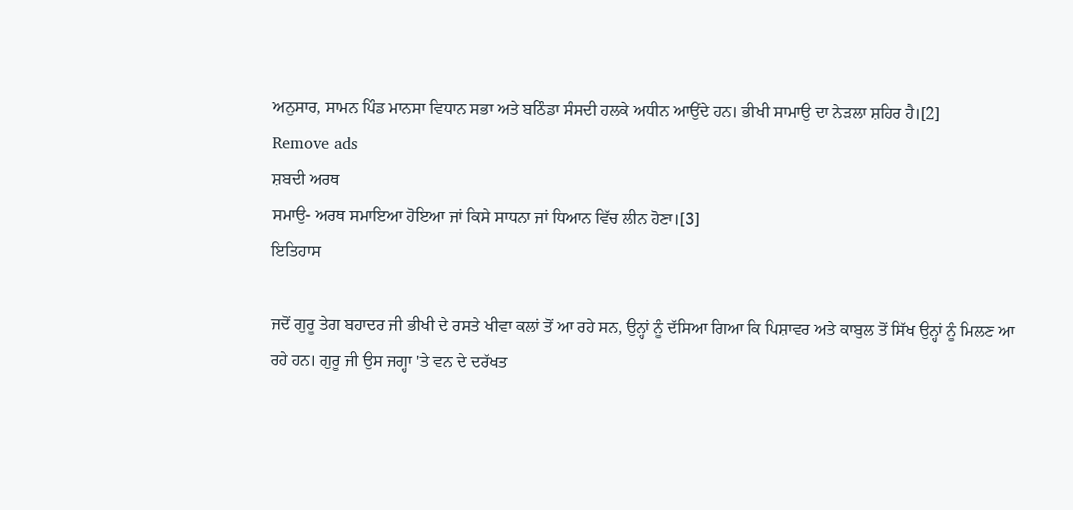ਅਨੁਸਾਰ, ਸਾਮਨ ਪਿੰਡ ਮਾਨਸਾ ਵਿਧਾਨ ਸਭਾ ਅਤੇ ਬਠਿੰਡਾ ਸੰਸਦੀ ਹਲਕੇ ਅਧੀਨ ਆਉਂਦੇ ਹਨ। ਭੀਖੀ ਸਾਮਾਉ ਦਾ ਨੇੜਲਾ ਸ਼ਹਿਰ ਹੈ।[2]
Remove ads
ਸ਼ਬਦੀ ਅਰਥ
ਸਮਾਉ- ਅਰਥ ਸਮਾਇਆ ਹੋਇਆ ਜਾਂ ਕਿਸੇ ਸਾਧਨਾ ਜਾਂ ਧਿਆਨ ਵਿੱਚ ਲੀਨ ਹੋਣਾ।[3]
ਇਤਿਹਾਸ

ਜਦੋਂ ਗੁਰੂ ਤੇਗ ਬਹਾਦਰ ਜੀ ਭੀਖੀ ਦੇ ਰਸਤੇ ਖੀਵਾ ਕਲਾਂ ਤੋਂ ਆ ਰਹੇ ਸਨ, ਉਨ੍ਹਾਂ ਨੂੰ ਦੱਸਿਆ ਗਿਆ ਕਿ ਪਿਸ਼ਾਵਰ ਅਤੇ ਕਾਬੁਲ ਤੋਂ ਸਿੱਖ ਉਨ੍ਹਾਂ ਨੂੰ ਮਿਲਣ ਆ ਰਹੇ ਹਨ। ਗੁਰੂ ਜੀ ਉਸ ਜਗ੍ਹਾ 'ਤੇ ਵਨ ਦੇ ਦਰੱਖਤ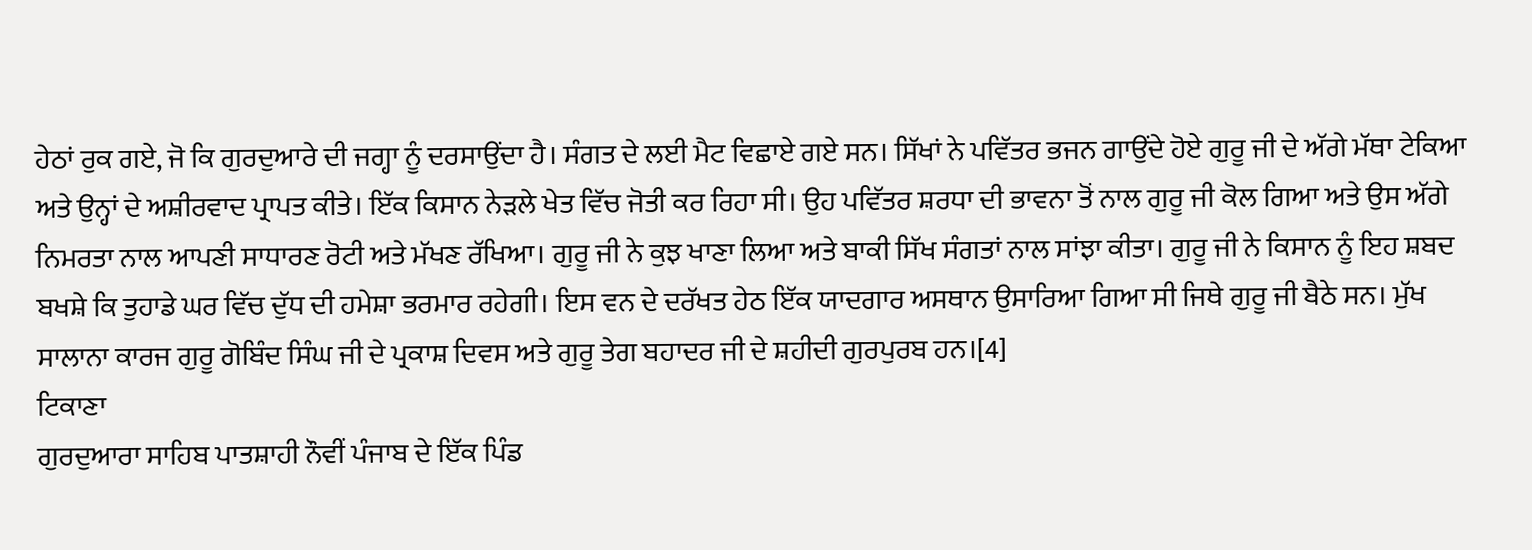ਹੇਠਾਂ ਰੁਕ ਗਏ, ਜੋ ਕਿ ਗੁਰਦੁਆਰੇ ਦੀ ਜਗ੍ਹਾ ਨੂੰ ਦਰਸਾਉਂਦਾ ਹੈ। ਸੰਗਤ ਦੇ ਲਈ ਮੈਟ ਵਿਛਾਏ ਗਏ ਸਨ। ਸਿੱਖਾਂ ਨੇ ਪਵਿੱਤਰ ਭਜਨ ਗਾਉਂਦੇ ਹੋਏ ਗੁਰੂ ਜੀ ਦੇ ਅੱਗੇ ਮੱਥਾ ਟੇਕਿਆ ਅਤੇ ਉਨ੍ਹਾਂ ਦੇ ਅਸ਼ੀਰਵਾਦ ਪ੍ਰਾਪਤ ਕੀਤੇ। ਇੱਕ ਕਿਸਾਨ ਨੇੜਲੇ ਖੇਤ ਵਿੱਚ ਜੋਤੀ ਕਰ ਰਿਹਾ ਸੀ। ਉਹ ਪਵਿੱਤਰ ਸ਼ਰਧਾ ਦੀ ਭਾਵਨਾ ਤੋਂ ਨਾਲ ਗੁਰੂ ਜੀ ਕੋਲ ਗਿਆ ਅਤੇ ਉਸ ਅੱਗੇ ਨਿਮਰਤਾ ਨਾਲ ਆਪਣੀ ਸਾਧਾਰਣ ਰੋਟੀ ਅਤੇ ਮੱਖਣ ਰੱਖਿਆ। ਗੁਰੂ ਜੀ ਨੇ ਕੁਝ ਖਾਣਾ ਲਿਆ ਅਤੇ ਬਾਕੀ ਸਿੱਖ ਸੰਗਤਾਂ ਨਾਲ ਸਾਂਝਾ ਕੀਤਾ। ਗੁਰੂ ਜੀ ਨੇ ਕਿਸਾਨ ਨੂੰ ਇਹ ਸ਼ਬਦ ਬਖਸ਼ੇ ਕਿ ਤੁਹਾਡੇ ਘਰ ਵਿੱਚ ਦੁੱਧ ਦੀ ਹਮੇਸ਼ਾ ਭਰਮਾਰ ਰਹੇਗੀ। ਇਸ ਵਨ ਦੇ ਦਰੱਖਤ ਹੇਠ ਇੱਕ ਯਾਦਗਾਰ ਅਸਥਾਨ ਉਸਾਰਿਆ ਗਿਆ ਸੀ ਜਿਥੇ ਗੁਰੂ ਜੀ ਬੈਠੇ ਸਨ। ਮੁੱਖ ਸਾਲਾਨਾ ਕਾਰਜ ਗੁਰੂ ਗੋਬਿੰਦ ਸਿੰਘ ਜੀ ਦੇ ਪ੍ਰਕਾਸ਼ ਦਿਵਸ ਅਤੇ ਗੁਰੂ ਤੇਗ ਬਹਾਦਰ ਜੀ ਦੇ ਸ਼ਹੀਦੀ ਗੁਰਪੁਰਬ ਹਨ।[4]
ਟਿਕਾਣਾ
ਗੁਰਦੁਆਰਾ ਸਾਹਿਬ ਪਾਤਸ਼ਾਹੀ ਨੌਵੀਂ ਪੰਜਾਬ ਦੇ ਇੱਕ ਪਿੰਡ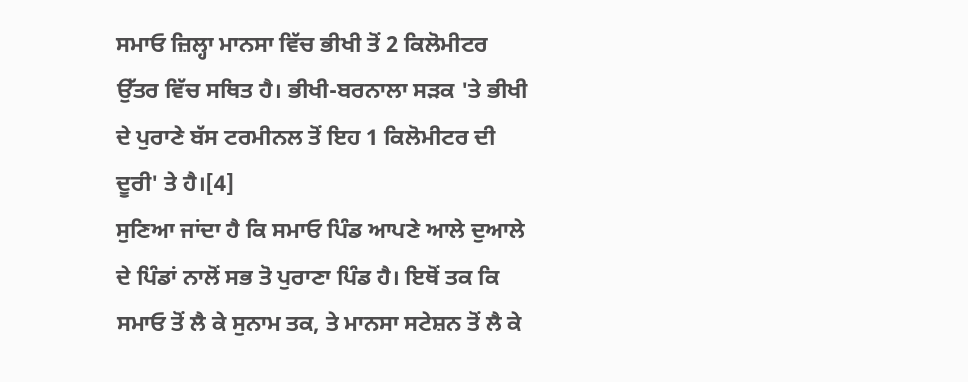ਸਮਾਓ ਜ਼ਿਲ੍ਹਾ ਮਾਨਸਾ ਵਿੱਚ ਭੀਖੀ ਤੋਂ 2 ਕਿਲੋਮੀਟਰ ਉੱਤਰ ਵਿੱਚ ਸਥਿਤ ਹੈ। ਭੀਖੀ-ਬਰਨਾਲਾ ਸੜਕ 'ਤੇ ਭੀਖੀ ਦੇ ਪੁਰਾਣੇ ਬੱਸ ਟਰਮੀਨਲ ਤੋਂ ਇਹ 1 ਕਿਲੋਮੀਟਰ ਦੀ ਦੂਰੀ' ਤੇ ਹੈ।[4]
ਸੁਣਿਆ ਜਾਂਦਾ ਹੈ ਕਿ ਸਮਾਓ ਪਿੰਡ ਆਪਣੇ ਆਲੇ ਦੁਆਲੇ ਦੇ ਪਿੰਡਾਂ ਨਾਲੋਂ ਸਭ ਤੋ ਪੁਰਾਣਾ ਪਿੰਡ ਹੈ। ਇਥੋਂ ਤਕ ਕਿ ਸਮਾਓ ਤੋਂ ਲੈ ਕੇ ਸੁਨਾਮ ਤਕ, ਤੇ ਮਾਨਸਾ ਸਟੇਸ਼ਨ ਤੋਂ ਲੈ ਕੇ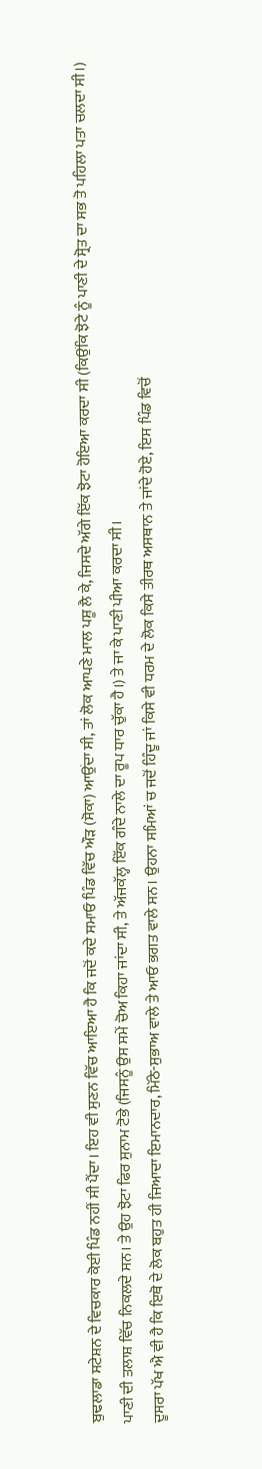ਬੁਢਲਾਡਾ ਸਟੇਸ਼ਨ ਦੇ ਵਿਚਕਾਰ ਕੋਈ ਪਿੰਡ ਨਹੀਂ ਸੀ ਪੈਂਦਾ। ਇਹ ਵੀ ਸੁਣਨ ਵਿੱਚ ਆਇਆ ਹੈ ਕਿ ਜਦੋਂ ਕਦੇ ਸਮਾਓ ਪਿੰਡ ਵਿੱਚ ਔੜ (ਸੋਕਾ) ਆਉਂਦਾ ਸੀ, ਤਾਂ ਲੋਕ ਆਪਣੇ ਮਾਲ ਪਸ਼ੂ ਲੈ ਕੇ, ਜਿਸਦੇ ਅੱਗੇ ਇੱਕ ਝੋਟਾ ਹੋਇਆ ਕਰਦਾ ਸੀ (ਕਿਉਂਕਿ ਝੋਟੇ ਨੂੰ ਪਾਣੀ ਦੇ ਸ੍ਰੋਤ ਦਾ ਸਭ ਤੋ ਪਹਿਲਾ ਪਤਾ ਚਲਦਾ ਸੀ।) ਪਾਣੀ ਦੀ ਤਲਾਸ਼ ਵਿੱਚ ਨਿਕਲਦੇ ਸਨ। ਤੇ ਉਹ ਝੋਟਾ ਫਿਰ ਸੁਨਾਮ ਟੋਭੇ (ਜਿਸਨੂੰ ਉਸ ਸਮੇਂ ਚੋਅ ਕਿਹਾ ਜਾਂਦਾ ਸੀ, ਤੇ ਅੱਜਕੱਲ੍ਹ ਇੱਕ ਗੰਦੇ ਨਾਲੇ ਦਾ ਰੂਪ ਧਾਰ ਚੁੱਕਾ ਹੈ।) ਤੇ ਜਾ ਕੇ ਪਾਣੀ ਪੀਆ ਕਰਦਾ ਸੀ।
ਦੂਸਰਾ ਪੱਖ ਐ ਵੀ ਹੈ ਕਿ ਇਥੋ ਦੇ ਲੋਕ ਬਹੁਤ ਹੀ ਜਿਆਦਾ ਇਮਾਨਦਾਰ, ਮਿੱਠੇ-ਸੁਭਾਅ ਵਾਲੇ ਤੇ ਆਓ ਭਗਤ ਵਾਲੇ ਸਨ। ਉਹਨਾ ਸਮਿਆਂ ਚ ਜਦੋਂ ਹਿੰਦੂ ਜਾਂ ਕਿਸੇ ਵੀ ਧਰਮ ਦੇ ਲੋਕ ਕਿਸੇ ਤੀਰਥ ਅਸਥਾਨ ਤੇ ਜਾਂਦੇ ਹੋਏ, ਇਸ ਪਿੰਡ ਵਿਚੋਂ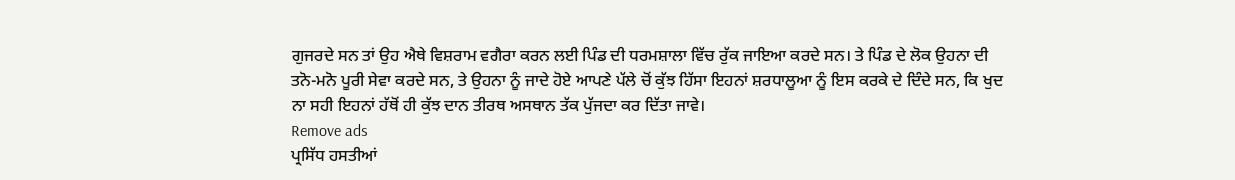ਗੁਜਰਦੇ ਸਨ ਤਾਂ ਉਹ ਐਥੇ ਵਿਸ਼ਰਾਮ ਵਗੈਰਾ ਕਰਨ ਲਈ ਪਿੰਡ ਦੀ ਧਰਮਸ਼ਾਲਾ ਵਿੱਚ ਰੁੱਕ ਜਾਇਆ ਕਰਦੇ ਸਨ। ਤੇ ਪਿੰਡ ਦੇ ਲੋਕ ਉਹਨਾ ਦੀ ਤਨੋ-ਮਨੋ ਪੂਰੀ ਸੇਵਾ ਕਰਦੇ ਸਨ, ਤੇ ਉਹਨਾ ਨੂੰ ਜਾਦੇ ਹੋਏ ਆਪਣੇ ਪੱਲੇ ਚੋਂ ਕੁੱਝ ਹਿੱਸਾ ਇਹਨਾਂ ਸ਼ਰਧਾਲੂਆ ਨੂੰ ਇਸ ਕਰਕੇ ਦੇ ਦਿੰਦੇ ਸਨ, ਕਿ ਖੁਦ ਨਾ ਸਹੀ ਇਹਨਾਂ ਹੱਥੋਂ ਹੀ ਕੁੱਝ ਦਾਨ ਤੀਰਥ ਅਸਥਾਨ ਤੱਕ ਪੁੱਜਦਾ ਕਰ ਦਿੱਤਾ ਜਾਵੇ।
Remove ads
ਪ੍ਰਸਿੱਧ ਹਸਤੀਆਂ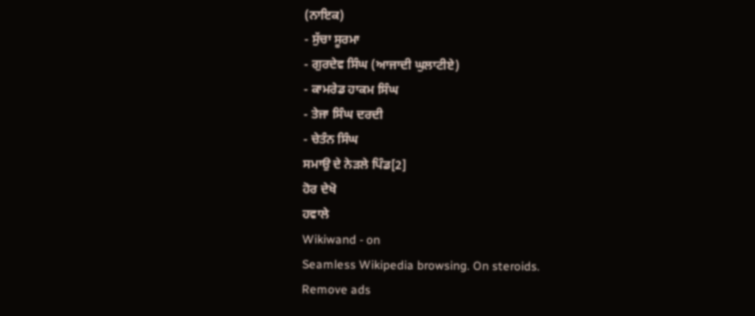(ਨਾਇਕ)
- ਸੁੱਚਾ ਸੂਰਮਾ
- ਗੁਰਦੇਵ ਸਿੰਘ (ਆਜਾਦੀ ਘੁਲਾਟੀਏ)
- ਕਾਮਰੇਡ ਹਾਕਮ ਸਿੰਘ
- ਤੇਜਾ ਸਿੰਘ ਦਰਦੀ
- ਚੇਤੰਨ ਸਿੰਘ
ਸਮਾਉ ਦੇ ਨੇੜਲੇ ਪਿੰਡ[2]
ਹੋਰ ਦੇਖੋ
ਹਵਾਲੇ
Wikiwand - on
Seamless Wikipedia browsing. On steroids.
Remove ads